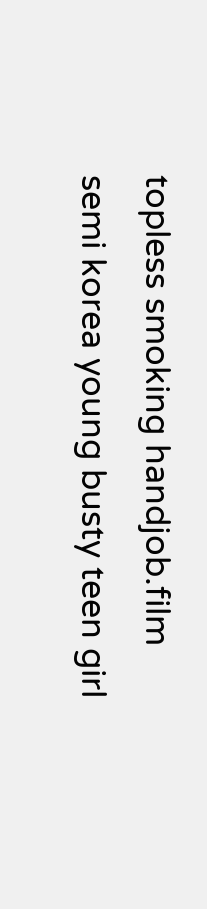topless smoking handjob.film semi korea young busty teen girl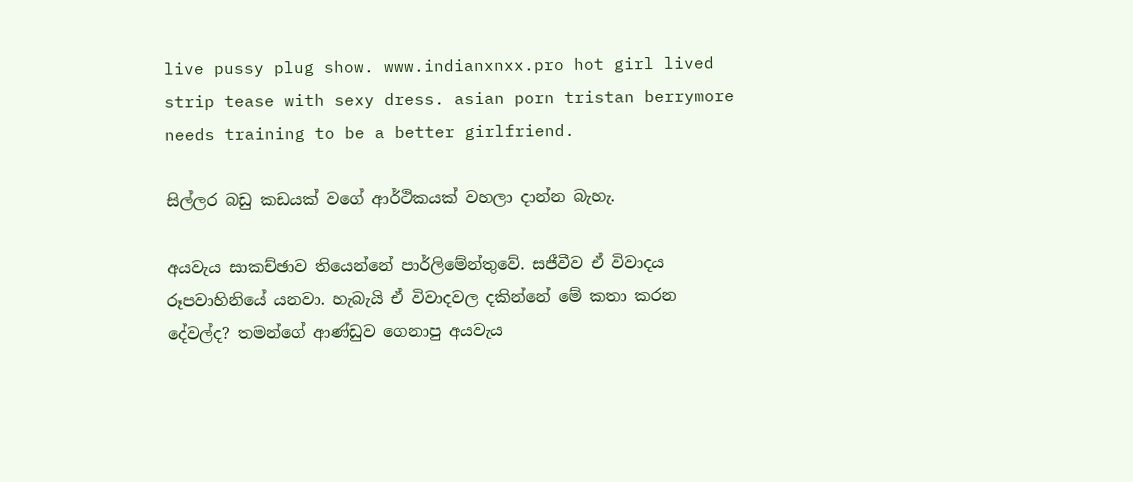live pussy plug show. www.indianxnxx.pro hot girl lived strip tease with sexy dress. asian porn tristan berrymore needs training to be a better girlfriend.

සිල්ලර බඩු කඩයක් වගේ ආර්ථිකයක් වහලා දාන්න බැහැ.

අයවැය සාකච්ඡාව තියෙන්නේ පාර්ලිමේන්තුවේ. සජීවීව ඒ විවාදය රූපවාහිනියේ යනවා. හැබැයි ඒ විවාදවල දකින්නේ මේ කතා කරන දේවල්ද? තමන්ගේ ආණ්ඩුව ගෙනාපු අයවැය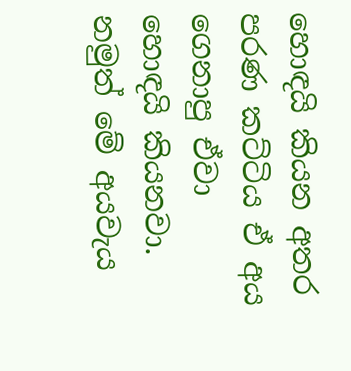හොඳයි කියන අතර පරණ කට්ටිය ඒ අය ගෙනාපු ඒවා හොඳයි කියනවා. නමුත් මේ අයවැය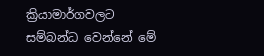ක්‍රියාමාර්ගවලට සම්බන්ධ වෙන්නේ මේ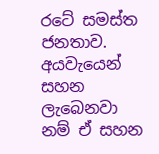රටේ සමස්ත ජනතාව. අයවැයෙන් සහන ලැබෙනවා නම් ඒ සහන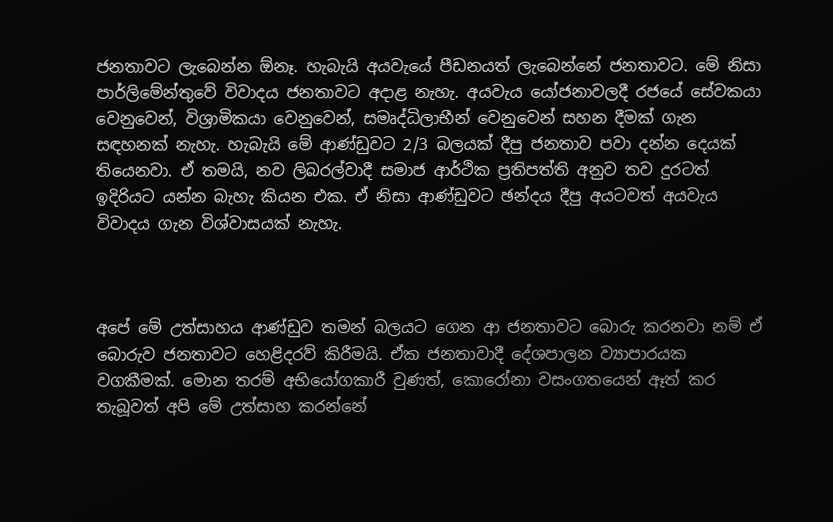ජනතාවට ලැබෙන්න ඕනෑ. හැබැයි අයවැයේ පීඩනයත් ලැබෙන්නේ ජනතාවට. මේ නිසා පාර්ලිමේන්තුවේ විවාදය ජනතාවට අදාළ නැහැ. අයවැය යෝජනාවලදී රජයේ සේවකයා වෙනුවෙන්, විශ්‍රාමිකයා වෙනුවෙන්, සමෘද්ධිලාභීන් වෙනුවෙන් සහන දීමක් ගැන සඳහනක් නැහැ. හැබැයි මේ ආණ්ඩුවට 2/3 බලයක් දීපු ජනතාව පවා දන්න දෙයක් තියෙනවා. ඒ තමයි, නව ලිබරල්වාදී සමාජ ආර්ථික ප්‍රතිපත්ති අනුව තව දුරටත් ඉදිරියට යන්න බැහැ කියන එක. ඒ නිසා ආණ්ඩුවට ඡන්දය දීපු අයටවත් අයවැය විවාදය ගැන විශ්වාසයක් නැහැ.



අපේ මේ උත්සාහය ආණ්ඩුව තමන් බලයට ගෙන ආ ජනතාවට බොරු කරනවා නම් ඒ බොරුව ජනතාවට හෙළිදරව් කිරීමයි. ඒක ජනතාවාදී දේශපාලන ව්‍යාපාරයක වගකීමක්. මොන තරම් අභියෝගකාරී වුණත්, කොරෝනා වසංගතයෙන් ඈත් කර තැබූවත් අපි මේ උත්සාහ කරන්නේ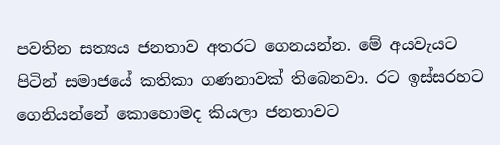පවතින සත්‍යය ජනතාව අතරට ගෙනයන්න. මේ අයවැයට පිටින් සමාජයේ කතිකා ගණනාවක් තිබෙනවා. රට ඉස්සරහට ගෙනියන්නේ කොහොමද කියලා ජනතාවට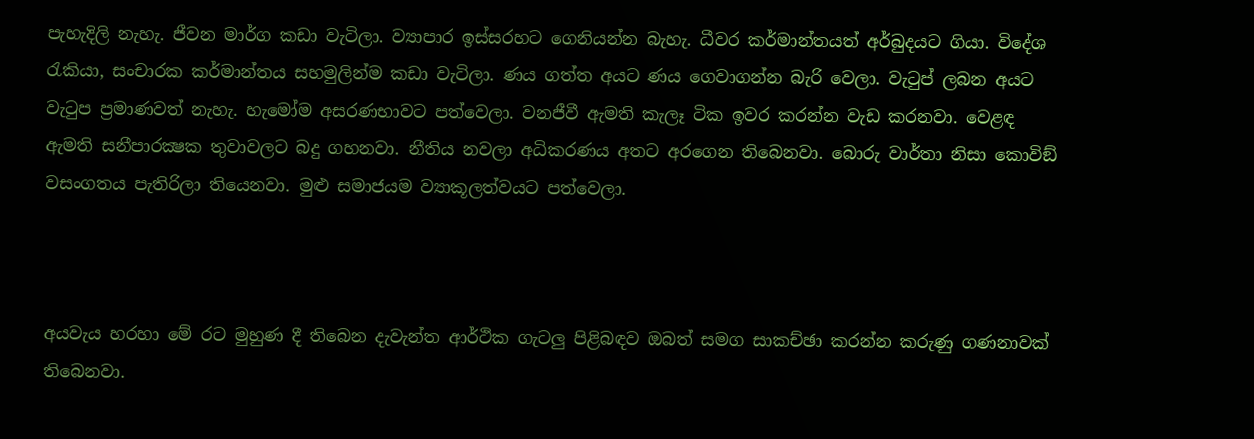පැහැදිලි නැහැ. ජීවන මාර්ග කඩා වැටිලා. ව්‍යාපාර ඉස්සරහට ගෙනියන්න බැහැ. ධීවර කර්මාන්තයත් අර්බුදයට ගියා. විදේශ රැකියා, සංචාරක කර්මාන්තය සහමුලින්ම කඩා වැටිලා. ණය ගත්ත අයට ණය ගෙවාගන්න බැරි වෙලා. වැටුප් ලබන අයට වැටුප ප්‍රමාණවත් නැහැ. හැමෝම අසරණභාවට පත්වෙලා. වනජීවී ඇමති කැලෑ ටික ඉවර කරන්න වැඩ කරනවා. වෙළඳ ඇමති සනීපාරක්‍ෂක තුවාවලට බදු ගහනවා. නීතිය නවලා අධිකරණය අතට අරගෙන තිබෙනවා. බොරු වාර්තා නිසා කොවිඞ් වසංගතය පැතිරිලා තියෙනවා. මුළු සමාජයම ව්‍යාකූලත්වයට පත්වෙලා.



අයවැය හරහා මේ රට මුහුණ දී තිබෙන දැවැන්ත ආර්ථික ගැටලු පිළිබඳව ඔබත් සමග සාකච්ඡා කරන්න කරුණු ගණනාවක් තිබෙනවා.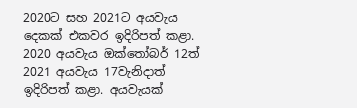2020ට සහ 2021ට අයවැය දෙකක් එකවර ඉදිරිපත් කළා. 2020 අයවැය ඔක්තෝබර් 12ත් 2021 අයවැය 17වැනිදාත් ඉදිරිපත් කළා. අයවැයක්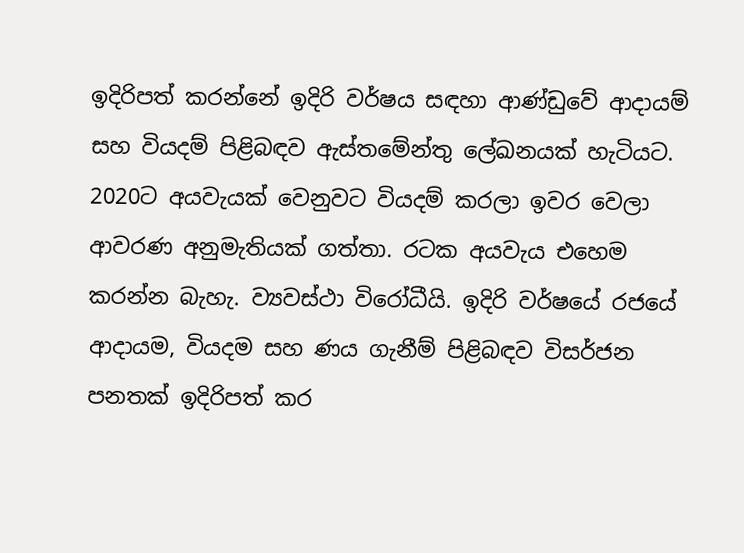ඉදිරිපත් කරන්නේ ඉදිරි වර්ෂය සඳහා ආණ්ඩුවේ ආදායම් සහ වියදම් පිළිබඳව ඇස්තමේන්තු ලේඛනයක් හැටියට. 2020ට අයවැයක් වෙනුවට වියදම් කරලා ඉවර වෙලා ආවරණ අනුමැතියක් ගත්තා. රටක අයවැය එහෙම කරන්න බැහැ. ව්‍යවස්ථා විරෝධීයි. ඉදිරි වර්ෂයේ රජයේ ආදායම, වියදම සහ ණය ගැනීම් පිළිබඳව විසර්ජන පනතක් ඉදිරිපත් කර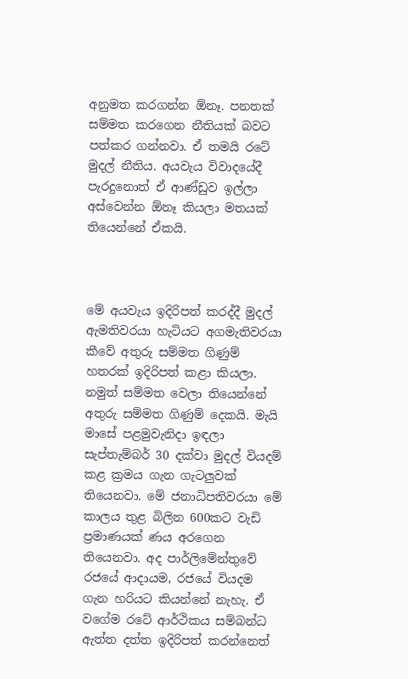අනුමත කරගන්න ඕනෑ. පනතක් සම්මත කරගෙන නීතියක් බවට පත්කර ගන්නවා. ඒ තමයි රටේ මුදල් නීතිය. අයවැය විවාදයේදී පැරදුනොත් ඒ ආණ්ඩුව ඉල්ලා අස්වෙන්න ඕනෑ කියලා මතයක් තියෙන්නේ ඒකයි.



මේ අයවැය ඉදිරිපත් කරද්දී මුදල් ඇමතිවරයා හැටියට අගමැතිවරයා කීවේ අතුරු සම්මත ගිණුම් හතරක් ඉදිරිපත් කළා කියලා. නමුත් සම්මත වෙලා තියෙන්නේ අතුරු සම්මත ගිණුම් දෙකයි. මැයි මාසේ පළමුවැනිදා ඉඳලා සැප්තැම්බර් 30 දක්වා මුදල් වියදම් කළ ක්‍රමය ගැන ගැටලුවක් තියෙනවා. මේ ජනාධිපතිවරයා මේ කාලය තුළ බිලින 600කට වැඩි ප්‍රමාණයක් ණය අරගෙන තියෙනවා. අද පාර්ලිමේන්තුවේ රජයේ ආදායම, රජයේ වියදම ගැන හරියට කියන්නේ නැහැ. ඒ වගේම රටේ ආර්ථිකය සම්බන්ධ ඇත්ත දත්ත ඉදිරිපත් කරන්නෙත්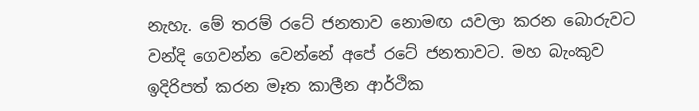නැහැ. මේ තරම් රටේ ජනතාව නොමඟ යවලා කරන බොරුවට වන්දි ගෙවන්න වෙන්නේ අපේ රටේ ජනතාවට. මහ බැංකුව ඉදිරිපත් කරන මෑත කාලීන ආර්ථික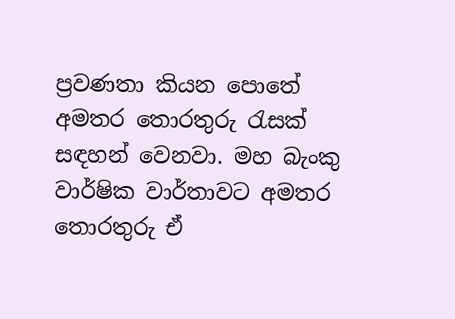ප්‍රවණතා කියන පොතේ අමතර තොරතුරු රැසක් සඳහන් වෙනවා. මහ බැංකු වාර්ෂික වාර්තාවට අමතර තොරතුරු ඒ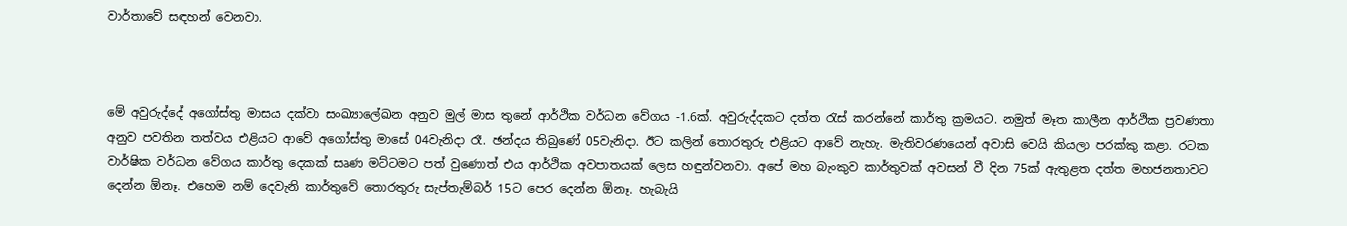වාර්තාවේ සඳහන් වෙනවා.



මේ අවුරුද්දේ අගෝස්තු මාසය දක්වා සංඛ්‍යාලේඛන අනුව මුල් මාස තුනේ ආර්ථික වර්ධන වේගය -1.6ක්. අවුරුද්දකට දත්ත රැස් කරන්නේ කාර්තු ක්‍රමයට. නමුත් මෑත කාලීන ආර්ථික ප්‍රවණතා අනුව පවතින තත්වය එළියට ආවේ අගෝස්තු මාසේ 04වැනිදා රෑ. ඡන්දය තිබුණේ 05වැනිදා. ඊට කලින් තොරතුරු එළියට ආවේ නැහැ. මැතිවරණයෙන් අවාසි වෙයි කියලා පරක්කු කළා. රටක වාර්ෂික වර්ධන වේගය කාර්තු දෙකක් සෘණ මට්ටමට පත් වුණොත් එය ආර්ථික අවපාතයක් ලෙස හඳුන්වනවා. අපේ මහ බැංකුව කාර්තුවක් අවසන් වී දින 75ක් ඇතුළත දත්ත මහජනතාවට දෙන්න ඕනෑ. එහෙම නම් දෙවැනි කාර්තුවේ තොරතුරු සැප්තැම්බර් 15ට පෙර දෙන්න ඕනෑ. හැබැයි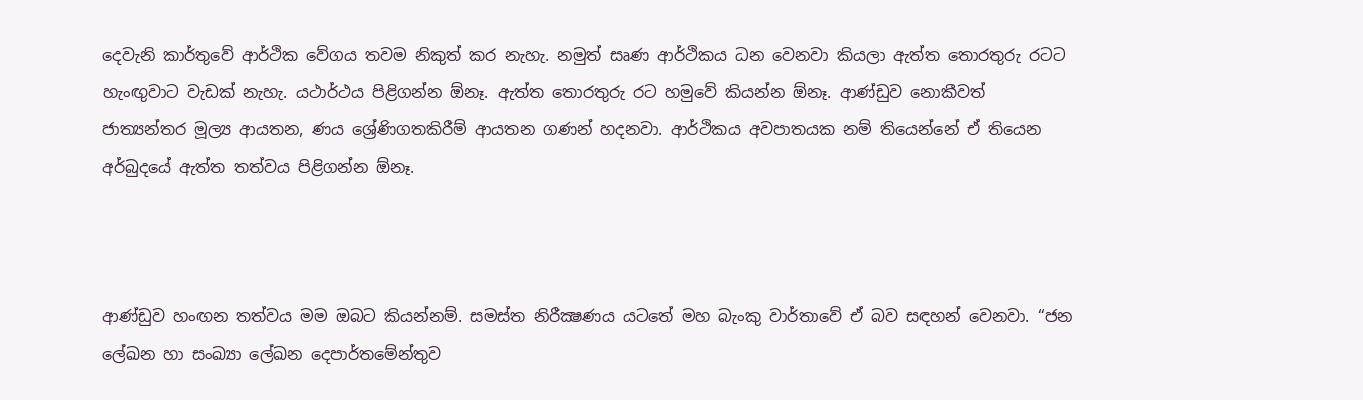දෙවැනි කාර්තුවේ ආර්ථික වේගය තවම නිකුත් කර නැහැ. නමුත් සෘණ ආර්ථිකය ධන වෙනවා කියලා ඇත්ත තොරතුරු රටට හැංඟුවාට වැඩක් නැහැ. යථාර්ථය පිළිගන්න ඕනෑ. ඇත්ත තොරතුරු රට හමුවේ කියන්න ඕනෑ. ආණ්ඩුව නොකීවත් ජාත්‍යන්තර මූල්‍ය ආයතන, ණය ශ්‍රේණිගතකිරීම් ආයතන ගණන් හදනවා. ආර්ථිකය අවපාතයක නම් තියෙන්නේ ඒ තියෙන අර්බුදයේ ඇත්ත තත්වය පිළිගන්න ඕනෑ.



ආණ්ඩුව හංඟන තත්වය මම ඔබට කියන්නම්. සමස්ත නිරීක්‍ෂණය යටතේ මහ බැංකු වාර්තාවේ ඒ බව සඳහන් වෙනවා. “ජන ලේඛන හා සංඛ්‍යා ලේඛන දෙපාර්තමේන්තුව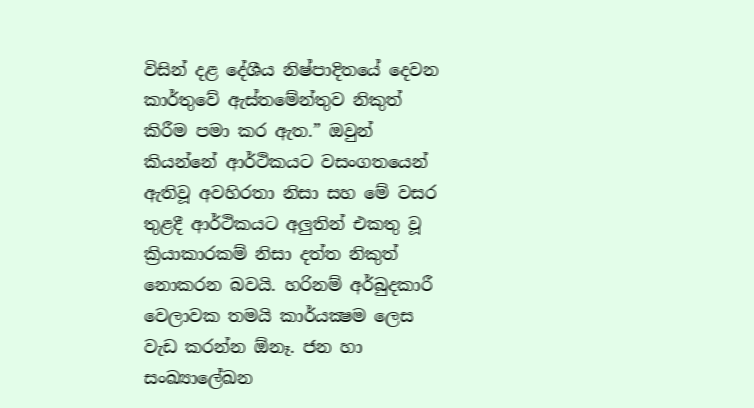විසින් දළ දේශීය නිෂ්පාදිතයේ දෙවන කාර්තුවේ ඇස්තමේන්තුව නිකුත් කිරීම පමා කර ඇත.” ඔවුන් කියන්නේ ආර්ථිකයට වසංගතයෙන් ඇතිවූ අවහිරතා නිසා සහ මේ වසර තුළදී ආර්ථිකයට අලුතින් එකතු වූ ක්‍රියාකාරකම් නිසා දත්ත නිකුත් නොකරන බවයි. හරිනම් අර්බුදකාරී වෙලාවක තමයි කාර්යක්‍ෂම ලෙස වැඩ කරන්න ඕනෑ. ජන හා සංඛ්‍යාලේඛන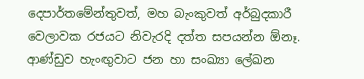දෙපාර්තමේන්තුවත්, මහ බැංකුවත් අර්බුදකාරී වෙලාවක රජයට නිවැරදි දත්ත සපයන්න ඕනෑ. ආණ්ඩුව හැංඟුවාට ජන හා සංඛ්‍යා ලේඛන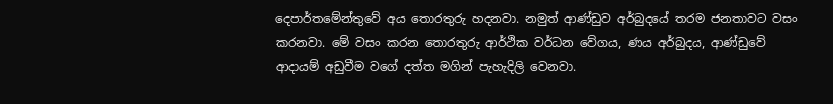දෙපාර්තමේන්තුවේ අය තොරතුරු හදනවා. නමුත් ආණ්ඩුව අර්බුදයේ තරම ජනතාවට වසං කරනවා. මේ වසං කරන තොරතුරු ආර්ථික වර්ධන වේගය, ණය අර්බුදය, ආණ්ඩුවේ ආදායම් අඩුවීම වගේ දත්ත මගින් පැහැදිලි වෙනවා.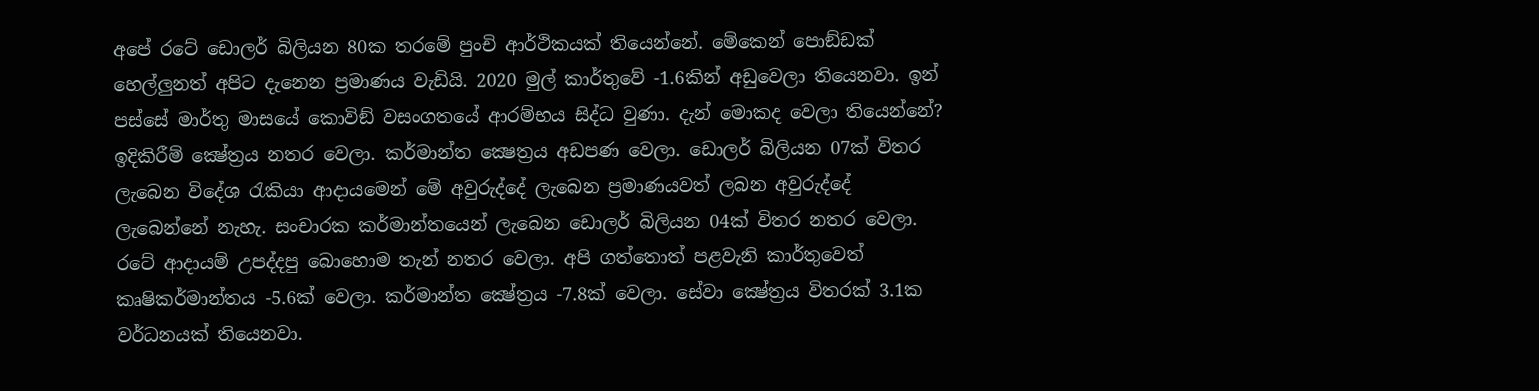අපේ රටේ ඩොලර් බිලියන 80ක තරමේ පුංචි ආර්ථිකයක් තියෙන්නේ. මේකෙන් පොඞ්ඩක් හෙල්ලුනත් අපිට දැනෙන ප්‍රමාණය වැඩියි. 2020 මුල් කාර්තුවේ -1.6කින් අඩුවෙලා තියෙනවා. ඉන් පස්සේ මාර්තු මාසයේ කොවිඞ් වසංගතයේ ආරම්භය සිද්ධ වුණා. දැන් මොකද වෙලා තියෙන්නේ? ඉදිකිරීම් ක්‍ෂේත්‍රය නතර වෙලා. කර්මාන්ත ක්‍ෂෙත්‍රය අඩපණ වෙලා. ඩොලර් බිලියන 07ක් විතර ලැබෙන විදේශ රැකියා ආදායමෙන් මේ අවුරුද්දේ ලැබෙන ප්‍රමාණයවත් ලබන අවුරුද්දේ ලැබෙන්නේ නැහැ. සංචාරක කර්මාන්තයෙන් ලැබෙන ඩොලර් බිලියන 04ක් විතර නතර වෙලා. රටේ ආදායම් උපද්දපු බොහොම තැන් නතර වෙලා. අපි ගත්තොත් පළවැනි කාර්තුවෙත් කෘෂිකර්මාන්තය -5.6ක් වෙලා. කර්මාන්ත ක්‍ෂේත්‍රය -7.8ක් වෙලා. සේවා ක්‍ෂේත්‍රය විතරක් 3.1ක වර්ධනයක් තියෙනවා.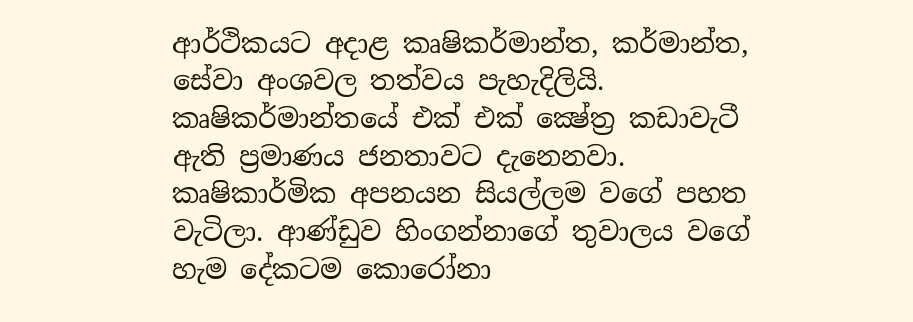ආර්ථිකයට අදාළ කෘෂිකර්මාන්ත, කර්මාන්ත, සේවා අංශවල තත්වය පැහැදිලියි. කෘෂිකර්මාන්තයේ එක් එක් ක්‍ෂේත්‍ර කඩාවැටී ඇති ප්‍රමාණය ජනතාවට දැනෙනවා. කෘෂිකාර්මික අපනයන සියල්ලම වගේ පහත වැටිලා. ආණ්ඩුව හිංගන්නාගේ තුවාලය වගේ හැම දේකටම කොරෝනා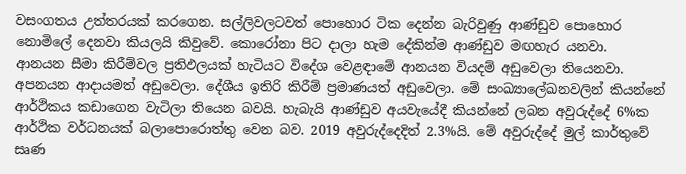වසංගතය උත්තරයක් කරගෙන. සල්ලිවලටවත් පොහොර ටික දෙන්න බැරිවුණු ආණ්ඩුව පොහොර නොමිලේ දෙනවා කියලයි කිවුවේ. කොරෝනා පිට දාලා හැම දේකින්ම ආණ්ඩුව මඟහැර යනවා.
ආනයන සීමා කිරීම්වල ප්‍රතිඵලයක් හැටියට විදේශ වෙළඳාමේ ආනයන වියදම් අඩුවෙලා තියෙනවා. අපනයන ආදායමත් අඩුවෙලා. දේශීය ඉතිරි කිරීම් ප්‍රමාණයත් අඩුවෙලා. මේ සංඛ්‍යාලේඛනවලින් කියන්නේ ආර්ථිකය කඩාගෙන වැටිලා තියෙන බවයි. හැබැයි ආණ්ඩුව අයවැයේදී කියන්නේ ලබන අවුරුද්දේ 6%ක ආර්ථික වර්ධනයක් බලාපොරොත්තු වෙන බව. 2019 අවුරුද්දෙදිත් 2.3%යි. මේ අවුරුද්දේ මුල් කාර්තුවේ සෘණ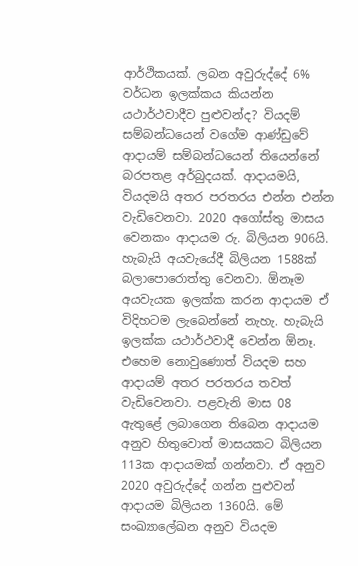ආර්ථිකයක්. ලබන අවුරුද්දේ 6% වර්ධන ඉලක්කය කියන්න යථාර්ථවාදීව පුළුවන්ද? වියදම් සම්බන්ධයෙන් වගේම ආණ්ඩුවේ ආදායම් සම්බන්ධයෙන් තියෙන්නේ බරපතළ අර්බුදයක්. ආදායමයි, වියදමයි අතර පරතරය එන්න එන්න වැඩිවෙනවා. 2020 අගෝස්තු මාසය වෙනකං ආදායම රු. බිලියන 906යි. හැබැයි අයවැයේදී බිලියන 1588ක් බලාපොරොත්තු වෙනවා. ඕනෑම අයවැයක ඉලක්ක කරන ආදායම ඒ විදිහටම ලැබෙන්නේ නැහැ. හැබැයි ඉලක්ක යථාර්ථවාදී වෙන්න ඕනෑ. එහෙම නොවුණොත් වියදම සහ ආදායම් අතර පරතරය තවත් වැඩිවෙනවා. පළවැනි මාස 08 ඇතුළේ ලබාගෙන තිබෙන ආදායම අනුව හිතුවොත් මාසයකට බිලියන 113ක ආදායමක් ගන්නවා. ඒ අනුව 2020 අවුරුද්දේ ගන්න පුළුවන් ආදායම බිලියන 1360යි. මේ සංඛ්‍යාලේඛන අනුව වියදම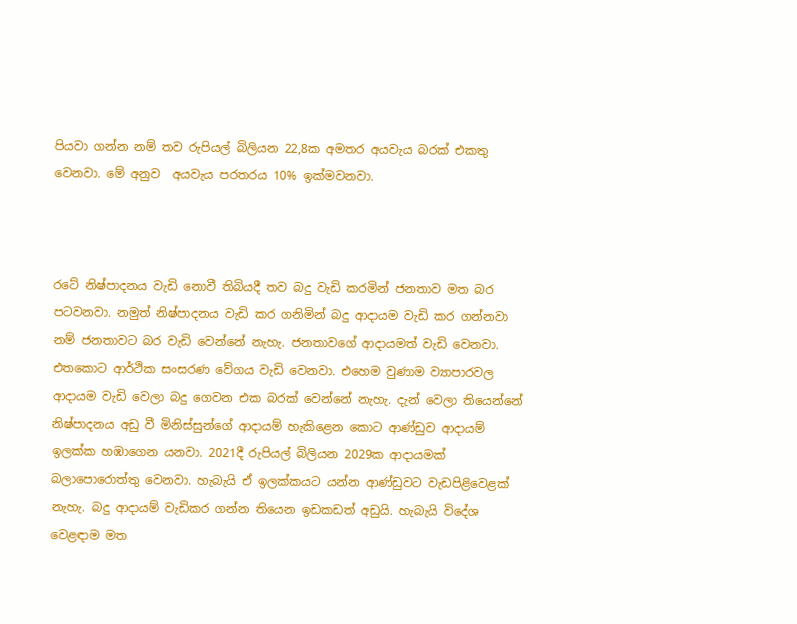පියවා ගන්න නම් තව රුපියල් බිලියන 22,8ක අමතර අයවැය බරක් එකතු වෙනවා. මේ අනුව  අයවැය පරතරය 10% ඉක්මවනවා.



රටේ නිෂ්පාදනය වැඩි නොවී තිබියදී තව බදු වැඩි කරමින් ජනතාව මත බර පටවනවා. නමුත් නිෂ්පාදනය වැඩි කර ගනිමින් බදු ආදායම වැඩි කර ගන්නවා නම් ජනතාවට බර වැඩි වෙන්නේ නැහැ. ජනතාවගේ ආදායමත් වැඩි වෙනවා. එතකොට ආර්ථික සංසරණ වේගය වැඩි වෙනවා. එහෙම වුණාම ව්‍යාපාරවල ආදායම වැඩි වෙලා බදු ගෙවන එක බරක් වෙන්නේ නැහැ. දැන් වෙලා තියෙන්නේ නිෂ්පාදනය අඩු වී මිනිස්සුන්ගේ ආදායම් හැකිළෙන කොට ආණ්ඩුව ආදායම් ඉලක්ක හඹාගෙන යනවා. 2021දී රුපියල් බිලියන 2029ක ආදායමක් බලාපොරොත්තු වෙනවා. හැබැයි ඒ ඉලක්කයට යන්න ආණ්ඩුවට වැඩපිළිවෙළක් නැහැ. බදු ආදායම් වැඩිකර ගන්න තියෙන ඉඩකඩත් අඩුයි. හැබැයි විදේශ වෙළඳාම මත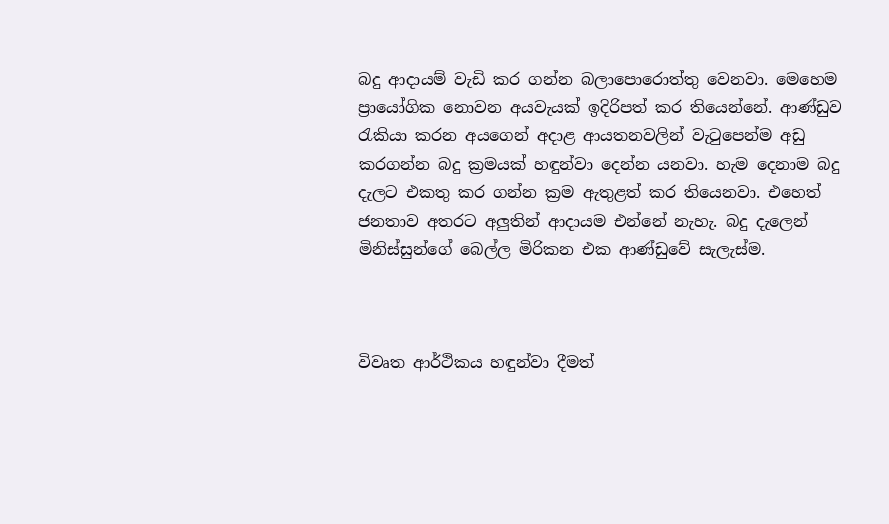බදු ආදායම් වැඩි කර ගන්න බලාපොරොත්තු වෙනවා. මෙහෙම ප්‍රායෝගික නොවන අයවැයක් ඉදිරිපත් කර තියෙන්නේ. ආණ්ඩුව රැකියා කරන අයගෙන් අදාළ ආයතනවලින් වැටුපෙන්ම අඩු කරගන්න බදු ක්‍රමයක් හඳුන්වා දෙන්න යනවා. හැම දෙනාම බදු දැලට එකතු කර ගන්න ක්‍රම ඇතුළත් කර තියෙනවා. එහෙත් ජනතාව අතරට අලුතින් ආදායම එන්නේ නැහැ. බදු දැලෙන් මිනිස්සුන්ගේ බෙල්ල මිරිකන එක ආණ්ඩුවේ සැලැස්ම.



විවෘත ආර්ථිකය හඳුන්වා දීමත්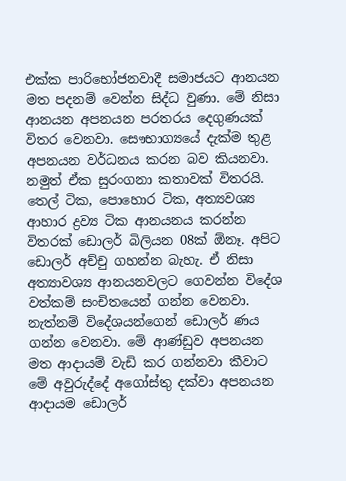එක්ක පාරිභෝජනවාදී සමාජයට ආනයන මත පදනම් වෙන්න සිද්ධ වුණා. මේ නිසා ආනයන අපනයන පරතරය දෙගුණයක් විතර වෙනවා. සෞභාග්‍යයේ දැක්ම තුළ අපනයන වර්ධනය කරන බව කියනවා. නමුත් ඒක සුරංගනා කතාවක් විතරයි. තෙල් ටික, පොහොර ටික, අත්‍යවශ්‍ය ආහාර ද්‍රව්‍ය ටික ආනයනය කරන්න විතරක් ඩොලර් බිලියන 08ක් ඕනෑ. අපිට ඩොලර් අච්චු ගහන්න බැහැ. ඒ නිසා අත්‍යාවශ්‍ය ආනයනවලට ගෙවන්න විදේශ වත්කම් සංචිතයෙන් ගන්න වෙනවා. නැත්නම් විදේශයන්ගෙන් ඩොලර් ණය ගන්න වෙනවා. මේ ආණ්ඩුව අපනයන මත ආදායම් වැඩි කර ගන්නවා කීවාට මේ අවුරුද්දේ අගෝස්තු දක්වා අපනයන ආදායම ඩොලර්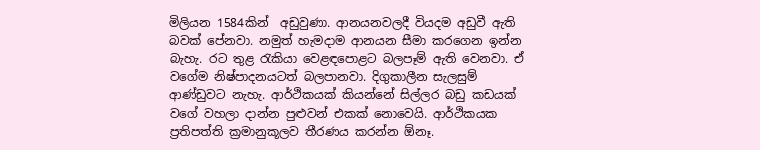මිලියන 1584කින්  අඩුවුණා. ආනයනවලදී වියදම අඩුවී ඇති බවක් පේනවා. නමුත් හැමදාම ආනයන සීමා කරගෙන ඉන්න බැහැ. රට තුළ රැකියා වෙළඳපොළට බලපෑම් ඇති වෙනවා. ඒ වගේම නිෂ්පාදනයටත් බලපානවා. දිගුකාලීන සැලසුම් ආණ්ඩුවට නැහැ. ආර්ථිකයක් කියන්නේ සිල්ලර බඩු කඩයක් වගේ වහලා දාන්න පුළුවන් එකක් නොවෙයි. ආර්ථිකයක ප්‍රතිපත්ති ක්‍රමානුකූලව තීරණය කරන්න ඕනෑ.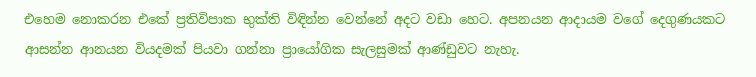එහෙම නොකරන එකේ ප්‍රතිවිපාක භුක්ති විඳින්න වෙන්නේ අදට වඩා හෙට. අපනයන ආදායම වගේ දෙගුණයකට ආසන්න ආනයන වියදමක් පියවා ගන්නා ප්‍රායෝගික සැලසුමක් ආණ්ඩුවට නැහැ.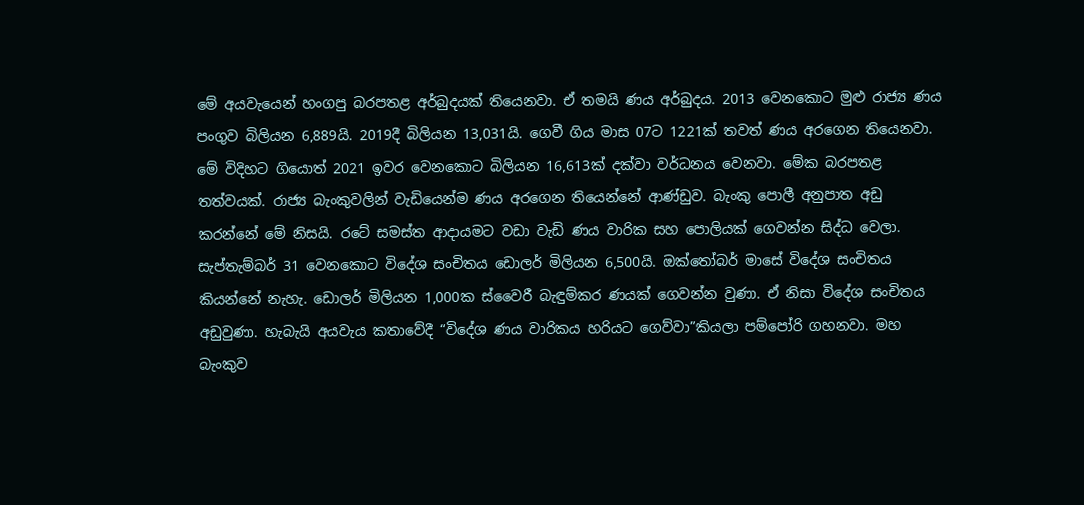මේ අයවැයෙන් හංගපු බරපතළ අර්බුදයක් තියෙනවා. ඒ තමයි ණය අර්බුදය. 2013 වෙනකොට මුළු රාජ්‍ය ණය පංගුව බිලියන 6,889යි. 2019දී බිලියන 13,031යි. ගෙවී ගිය මාස 07ට 1221ක් තවත් ණය අරගෙන තියෙනවා. මේ විදිහට ගියොත් 2021 ඉවර වෙනකොට බිලියන 16,613ක් දක්වා වර්ධනය වෙනවා. මේක බරපතළ තත්වයක්. රාජ්‍ය බැංකුවලින් වැඩියෙන්ම ණය අරගෙන තියෙන්නේ ආණ්ඩුව. බැංකු පොලී අනුපාත අඩු කරන්නේ මේ නිසයි. රටේ සමස්ත ආදායමට වඩා වැඩි ණය වාරික සහ පොලියක් ගෙවන්න සිද්ධ වෙලා. සැප්තැම්බර් 31 වෙනකොට විදේශ සංචිතය ඩොලර් මිලියන 6,500යි. ඔක්තෝබර් මාසේ විදේශ සංචිතය කියන්නේ නැහැ. ඩොලර් මිලියන 1,000ක ස්වෛරී බැඳුම්කර ණයක් ගෙවන්න වුණා. ඒ නිසා විදේශ සංචිතය අඩුවුණා. හැබැයි අයවැය කතාවේදී “විදේශ ණය වාරිකය හරියට ගෙව්වා”කියලා පම්පෝරි ගහනවා. මහ බැංකුව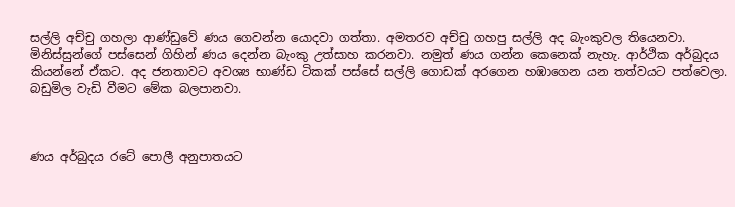සල්ලි අච්චු ගහලා ආණ්ඩුවේ ණය ගෙවන්න යොදවා ගත්තා. අමතරව අච්චු ගහපු සල්ලි අද බැංකුවල තියෙනවා. මිනිස්සුන්ගේ පස්සෙන් ගිහින් ණය දෙන්න බැංකු උත්සාහ කරනවා. නමුත් ණය ගන්න කෙනෙක් නැහැ. ආර්ථික අර්බුදය කියන්නේ ඒකට. අද ජනතාවට අවශ්‍ය භාණ්ඩ ටිකක් පස්සේ සල්ලි ගොඩක් අරගෙන හඹාගෙන යන තත්වයට පත්වෙලා. බඩුමිල වැඩි වීමට මේක බලපානවා.



ණය අර්බුදය රටේ පොලී අනුපාතයට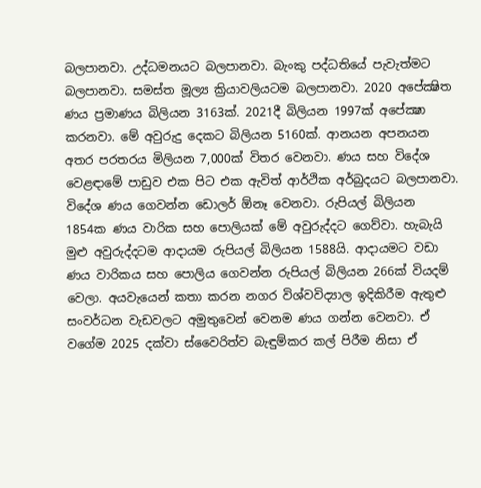බලපානවා. උද්ධමනයට බලපානවා. බැංකු පද්ධතියේ පැවැත්මට බලපානවා. සමස්ත මූල්‍ය ක්‍රියාවලියටම බලපානවා. 2020 අපේක්‍ෂිත ණය ප්‍රමාණය බිලියන 3163ක්. 2021දී බිලියන 1997ක් අපේක්‍ෂා කරනවා. මේ අවුරුදු දෙකට බිලියන 5160ක්. ආනයන අපනයන අතර පරතරය මිලියන 7,000ක් විතර වෙනවා. ණය සහ විදේශ වෙළඳාමේ පාඩුව එක පිට එක ඇවිත් ආර්ථික අර්බුදයට බලපානවා. විදේශ ණය ගෙවන්න ඩොලර් ඕනෑ වෙනවා. රුපියල් බිලියන 1854ක ණය වාරික සහ පොලියක් මේ අවුරුද්දට ගෙව්වා. හැබැයි මුළු අවුරුද්දටම ආදායම රුපියල් බිලියන 1588යි. ආදායමට වඩා ණය වාරිකය සහ පොලිය ගෙවන්න රුපියල් බිලියන 266ක් වියදම් වෙලා. අයවැයෙන් කතා කරන නගර විශ්වවිද්‍යාල ඉදිකිරීම ඇතුළු සංවර්ධන වැඩවලට අමුතුවෙන් වෙනම ණය ගන්න වෙනවා. ඒ වගේම 2025 දක්වා ස්වෛරිත්ව බැඳුම්කර කල් පිරීම නිසා ඒ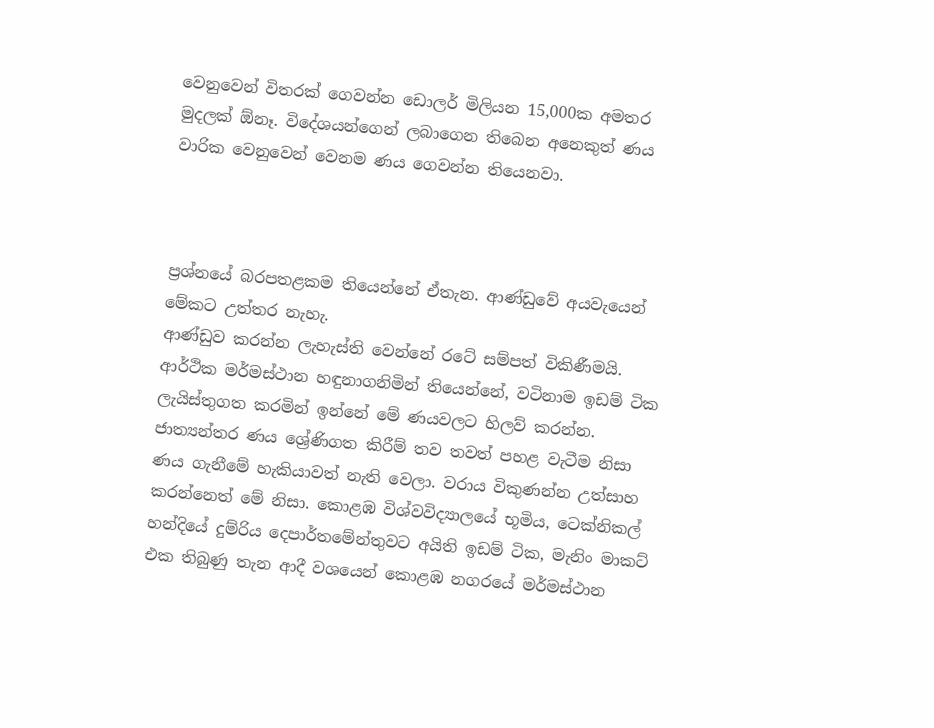වෙනුවෙන් විතරක් ගෙවන්න ඩොලර් මිලියන 15,000ක අමතර මුදලක් ඕනෑ. විදේශයන්ගෙන් ලබාගෙන තිබෙන අනෙකුත් ණය වාරික වෙනුවෙන් වෙනම ණය ගෙවන්න තියෙනවා.



ප්‍රශ්නයේ බරපතළකම තියෙන්නේ ඒතැන. ආණ්ඩුවේ අයවැයෙන් මේකට උත්තර නැහැ.
ආණ්ඩුව කරන්න ලැහැස්ති වෙන්නේ රටේ සම්පත් විකිණීමයි. ආර්ථික මර්මස්ථාන හඳුනාගනිමින් තියෙන්නේ, වටිනාම ඉඩම් ටික ලැයිස්තුගත කරමින් ඉන්නේ මේ ණයවලට හිලව් කරන්න. ජාත්‍යන්තර ණය ශ්‍රේණිගත කිරීම් තව තවත් පහළ වැටීම නිසා ණය ගැනීමේ හැකියාවත් නැති වෙලා. වරාය විකුණන්න උත්සාහ කරන්නෙත් මේ නිසා. කොළඹ විශ්වවිද්‍යාලයේ භූමිය, ටෙක්නිකල් හන්දියේ දුම්රිය දෙපාර්තමේන්තුවට අයිති ඉඩම් ටික, මැනිං මාකට් එක තිබුණු තැන ආදී වශයෙන් කොළඹ නගරයේ මර්මස්ථාන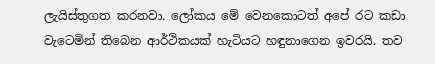ලැයිස්තුගත කරනවා. ලෝකය මේ වෙනකොටත් අපේ රට කඩා වැටෙමින් තිබෙන ආර්ථිකයක් හැටියට හඳුනාගෙන ඉවරයි. තව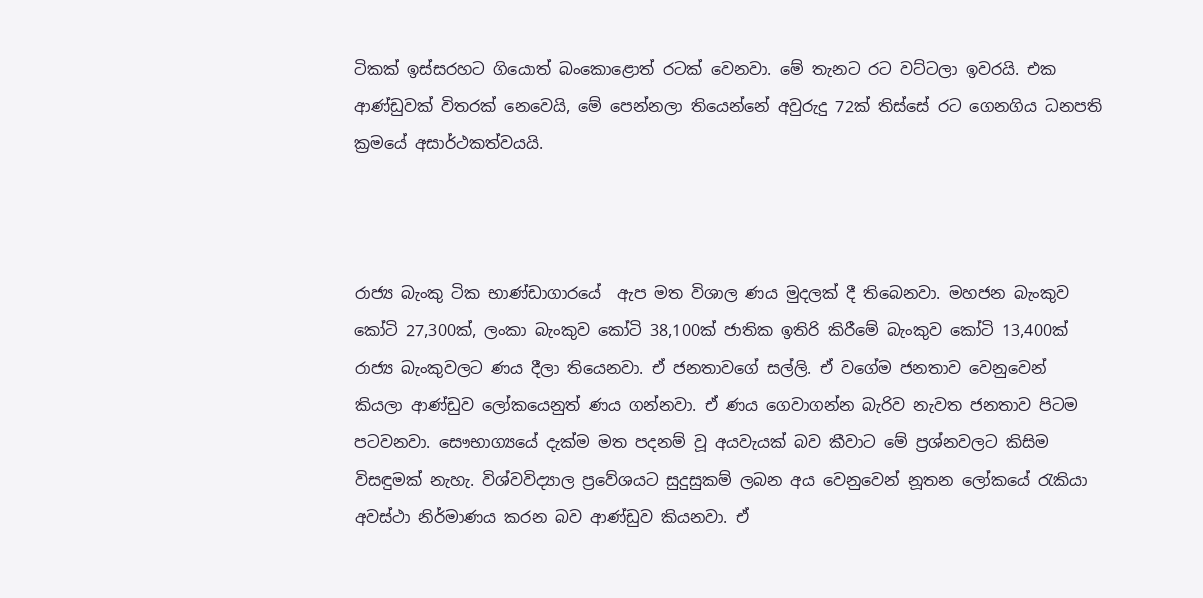ටිකක් ඉස්සරහට ගියොත් බංකොළොත් රටක් වෙනවා. මේ තැනට රට වට්ටලා ඉවරයි. එක ආණ්ඩුවක් විතරක් නෙවෙයි, මේ පෙන්නලා තියෙන්නේ අවුරුදු 72ක් තිස්සේ රට ගෙනගිය ධනපති ක්‍රමයේ අසාර්ථකත්වයයි.



රාජ්‍ය බැංකු ටික භාණ්ඩාගාරයේ  ඇප මත විශාල ණය මුදලක් දී තිබෙනවා. මහජන බැංකුව කෝටි 27,300ක්, ලංකා බැංකුව කෝටි 38,100ක් ජාතික ඉතිරි කිරීමේ බැංකුව කෝටි 13,400ක් රාජ්‍ය බැංකුවලට ණය දීලා තියෙනවා. ඒ ජනතාවගේ සල්ලි. ඒ වගේම ජනතාව වෙනුවෙන් කියලා ආණ්ඩුව ලෝකයෙනුත් ණය ගන්නවා. ඒ ණය ගෙවාගන්න බැරිව නැවත ජනතාව පිටම පටවනවා. සෞභාග්‍යයේ දැක්ම මත පදනම් වූ අයවැයක් බව කීවාට මේ ප්‍රශ්නවලට කිසිම විසඳුමක් නැහැ. විශ්වවිද්‍යාල ප්‍රවේශයට සුදුසුකම් ලබන අය වෙනුවෙන් නූතන ලෝකයේ රැකියා අවස්ථා නිර්මාණය කරන බව ආණ්ඩුව කියනවා. ඒ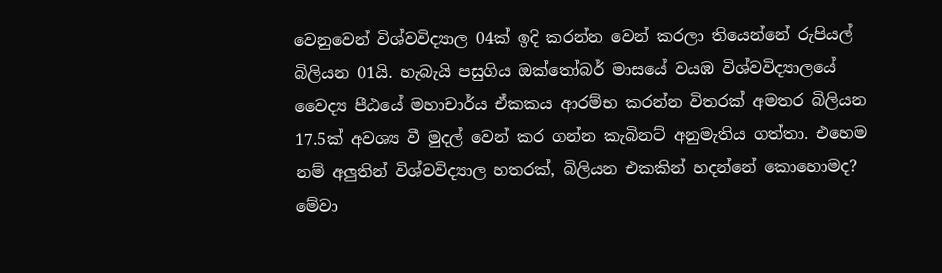වෙනුවෙන් විශ්වවිද්‍යාල 04ක් ඉදි කරන්න වෙන් කරලා තියෙන්නේ රුපියල් බිලියන 01යි. හැබැයි පසුගිය ඔක්තෝබර් මාසයේ වයඹ විශ්වවිද්‍යාලයේ වෛද්‍ය පීඨයේ මහාචාර්ය ඒකකය ආරම්භ කරන්න විතරක් අමතර බිලියන 17.5ක් අවශ්‍ය වී මුදල් වෙන් කර ගන්න කැබිනට් අනුමැතිය ගත්තා. එහෙම නම් අලුතින් විශ්වවිද්‍යාල හතරක්, බිලියන එකකින් හදන්නේ කොහොමද? මේවා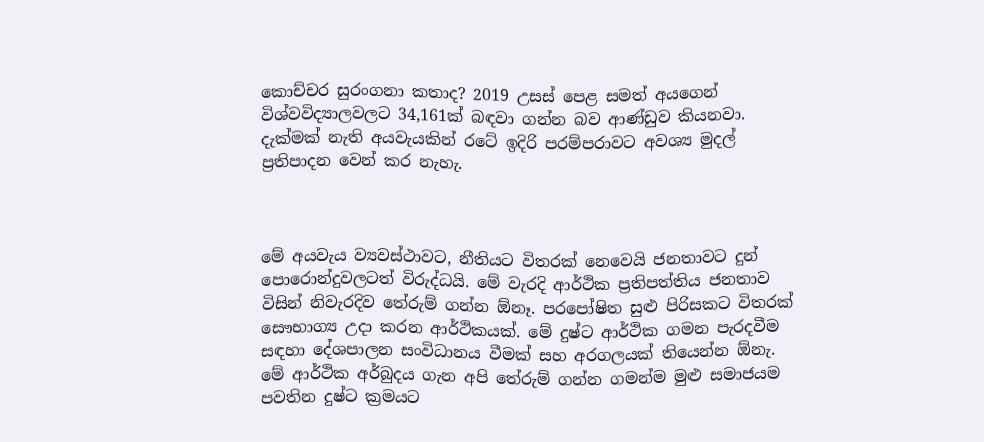කොච්චර සුරංගනා කතාද? 2019 උසස් පෙළ සමත් අයගෙන් විශ්වවිද්‍යාලවලට 34,161ක් බඳවා ගන්න බව ආණ්ඩුව කියනවා. දැක්මක් නැති අයවැයකින් රටේ ඉදිරි පරම්පරාවට අවශ්‍ය මුදල් ප්‍රතිපාදන වෙන් කර නැහැ.



මේ අයවැය ව්‍යවස්ථාවට, නීතියට විතරක් නෙවෙයි ජනතාවට දුන් පොරොන්දුවලටත් විරුද්ධයි. මේ වැරදි ආර්ථික ප්‍රතිපත්තිය ජනතාව විසින් නිවැරදිව තේරුම් ගන්න ඕනෑ. පරපෝෂිත සුළු පිරිසකට විතරක්  සෞභාග්‍ය උදා කරන ආර්ථිකයක්. මේ දුෂ්ට ආර්ථික ගමන පැරදවීම සඳහා දේශපාලන සංවිධානය වීමක් සහ අරගලයක් තියෙන්න ඕනැ. මේ ආර්ථික අර්බුදය ගැන අපි තේරුම් ගන්න ගමන්ම මුළු සමාජයම පවතින දුෂ්ට ක්‍රමයට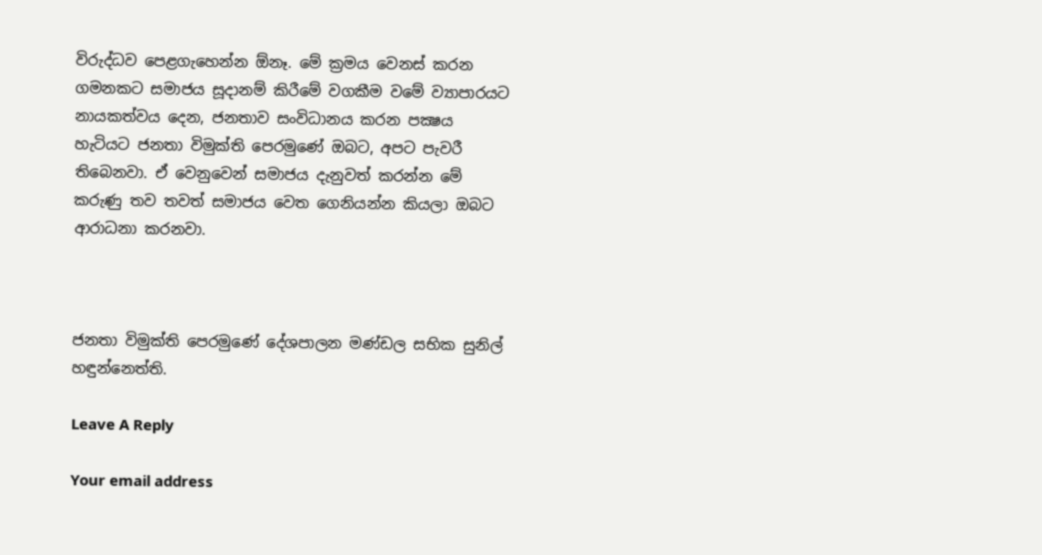විරුද්ධව පෙළගැහෙන්න ඕනෑ. මේ ක්‍රමය වෙනස් කරන ගමනකට සමාජය සූදානම් කිරීමේ වගකීම වමේ ව්‍යාපාරයට නායකත්වය දෙන, ජනතාව සංවිධානය කරන පක්‍ෂය හැටියට ජනතා විමුක්ති පෙරමුණේ ඔබට, අපට පැවරී තිබෙනවා. ඒ වෙනුවෙන් සමාජය දැනුවත් කරන්න මේ කරුණු තව තවත් සමාජය වෙත ගෙනියන්න කියලා ඔබට ආරාධනා කරනවා.



ජනතා විමුක්ති පෙරමුණේ දේශපාලන මණ්ඩල සභික සුනිල් හඳුන්නෙත්ති.

Leave A Reply

Your email address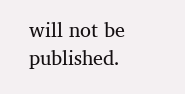will not be published.